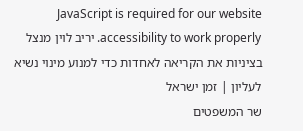JavaScript is required for our website accessibility to work properly. יריב לוין מנצל בציניות את הקריאה לאחדות כדי למנוע מינוי נשיא לעליון | זמן ישראל
שר המשפטים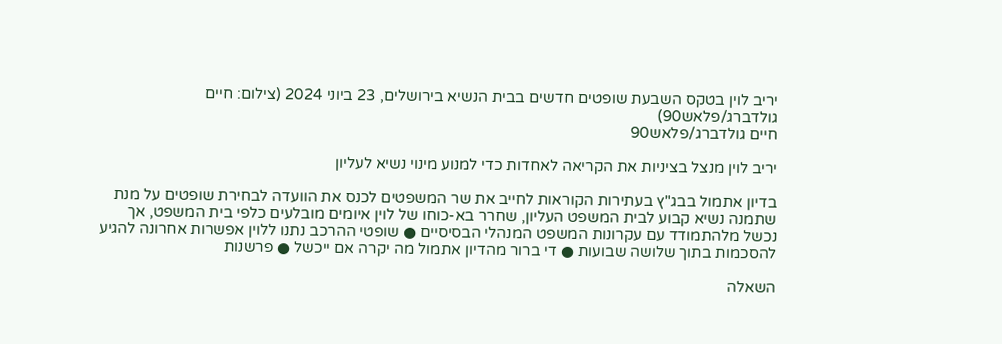יריב לוין בטקס השבעת שופטים חדשים בבית הנשיא בירושלים, 23 ביוני 2024 (צילום: חיים גולדברג/פלאש90)
חיים גולדברג/פלאש90

יריב לוין מנצל בציניות את הקריאה לאחדות כדי למנוע מינוי נשיא לעליון

בדיון אתמול בבג"ץ בעתירות הקוראות לחייב את שר המשפטים לכנס את הוועדה לבחירת שופטים על מנת שתמנה נשיא קבוע לבית המשפט העליון, שחרר בא-כוחו של לוין איומים מובלעים כלפי בית המשפט, אך נכשל מלהתמודד עם עקרונות המשפט המנהלי הבסיסיים ● שופטי ההרכב נתנו ללוין אפשרות אחרונה להגיע להסכמות בתוך שלושה שבועות ● די ברור מהדיון אתמול מה יקרה אם ייכשל ● פרשנות

השאלה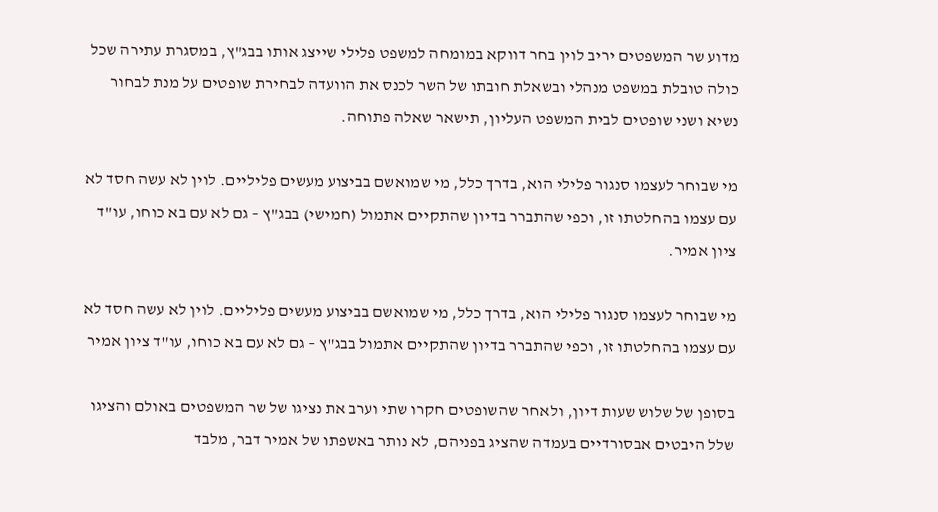מדוע שר המשפטים יריב לוין בחר דווקא במומחה למשפט פלילי שייצג אותו בבג"ץ, במסגרת עתירה שכל כולה טובלת במשפט מנהלי ובשאלת חובתו של השר לכנס את הוועדה לבחירת שופטים על מנת לבחור נשיא ושני שופטים לבית המשפט העליון, תישאר שאלה פתוחה.

מי שבוחר לעצמו סנגור פלילי הוא, בדרך כלל, מי שמואשם בביצוע מעשים פליליים. לוין לא עשה חסד לא עם עצמו בהחלטתו זו, וכפי שהתברר בדיון שהתקיים אתמול (חמישי) בבג"ץ – גם לא עם בא כוחו, עו"ד ציון אמיר.

מי שבוחר לעצמו סנגור פלילי הוא, בדרך כלל, מי שמואשם בביצוע מעשים פליליים. לוין לא עשה חסד לא עם עצמו בהחלטתו זו, וכפי שהתברר בדיון שהתקיים אתמול בבג"ץ – גם לא עם בא כוחו, עו"ד ציון אמיר

בסופן של שלוש שעות דיון, ולאחר שהשופטים חקרו שתי וערב את נציגו של שר המשפטים באולם והציגו שלל היבטים אבסורדיים בעמדה שהציג בפניהם, לא נותר באשפתו של אמיר דבר, מלבד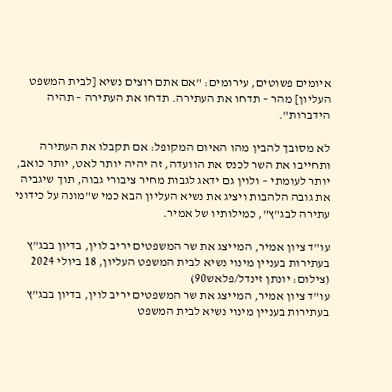איומים פשוטים, עירומים: "אם אתם רוצים נשיא [לבית המשפט העליון] מהר – תדחו את העתירה. תדחו את העתירה – תהיה הידברות".

לא מסובך להבין מהו האיום המקופל: אם תקבלו את העתירה ותחייבו את השר לכנס את הוועדה, זה יהיה יותר לאט, יותר כואב, יותר לעומתי – ולוין גם ידאג לגבות מחיר ציבורי גבוה, תוך שיגביה את גובה הלהבות ויציג את נשיא העליון הבא כמי ש"מונה על כידוני עתירה לבג"ץ", כמילותיו של אמיר.

עו"ד ציון אמיר, המייצג את שר המשפטים יריב לוין, בדיון בבג"ץ בעתירות בעניין מינוי נשיא לבית המשפט העליון, 18 ביולי 2024 (צילום: יונתן זינדל/פלאש90)
עו"ד ציון אמיר, המייצג את שר המשפטים יריב לוין, בדיון בבג"ץ בעתירות בעניין מינוי נשיא לבית המשפט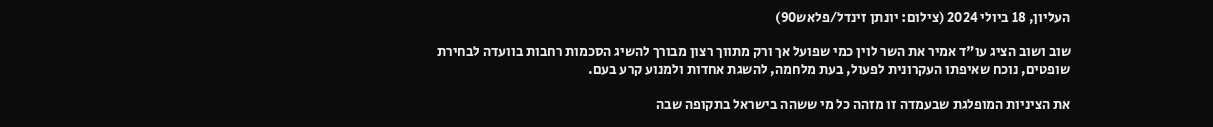העליון, 18 ביולי 2024 (צילום: יונתן זינדל/פלאש90)

שוב ושוב הציג עו"ד אמיר את השר לוין כמי שפועל אך ורק מתווך רצון מבורך להשיג הסכמות רחבות בוועדה לבחירת שופטים, נוכח שאיפתו העקרונית לפעול, בעת מלחמה, להשגת אחדות ולמנוע קרע בעם.

את הציניות המופלגת שבעמדה זו מזהה כל מי ששהה בישראל בתקופה שבה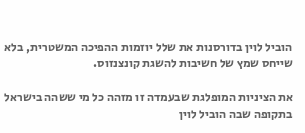הוביל לוין בדורסנות את שלל יוזמות ההפיכה המשטרית, בלא שייחס שמץ של חשיבות להשגת קונצנזוס.

את הציניות המופלגת שבעמדה זו מזהה כל מי ששהה בישראל בתקופה שבה הוביל לוין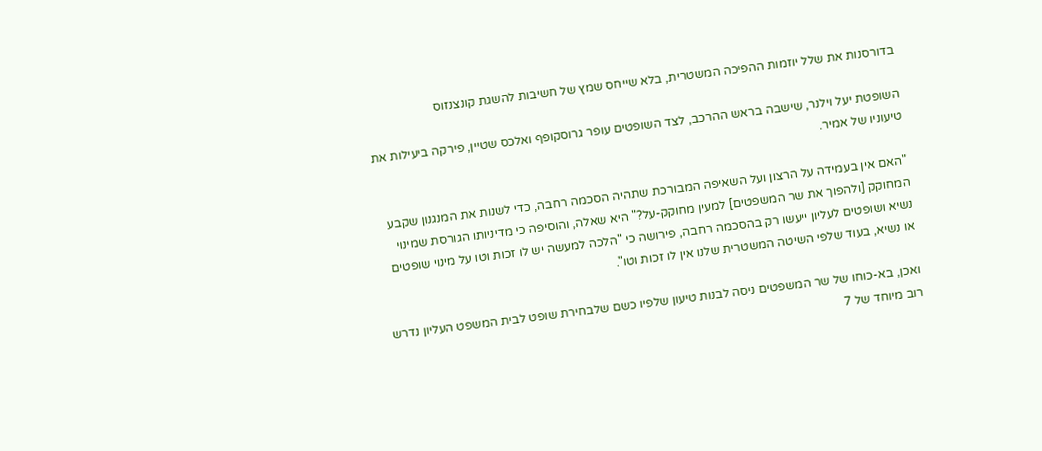בדורסנות את שלל יוזמות ההפיכה המשטרית, בלא שייחס שמץ של חשיבות להשגת קונצנזוס

השופטת יעל וילנר, שישבה בראש ההרכב, לצד השופטים עופר גרוסקופף ואלכס שטיין, פירקה ביעילות את טיעוניו של אמיר.

"האם אין בעמידה על הרצון ועל השאיפה המבורכת שתהיה הסכמה רחבה, כדי לשנות את המנגנון שקבע המחוקק [ולהפוך את שר המשפטים] למעין מחוקק-על?" היא שאלה, והוסיפה כי מדיניותו הגורסת שמינוי נשיא ושופטים לעליון ייעשו רק בהסכמה רחבה, פירושה כי "הלכה למעשה יש לו זכות וטו על מינוי שופטים או נשיא, בעוד שלפי השיטה המשטרית שלנו אין לו זכות וטו".

ואכן, בא-כוחו של שר המשפטים ניסה לבנות טיעון שלפיו כשם שלבחירת שופט לבית המשפט העליון נדרש רוב מיוחד של 7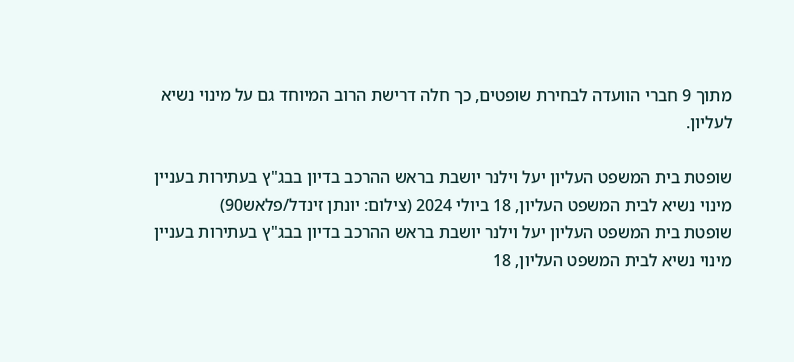מתוך 9 חברי הוועדה לבחירת שופטים, כך חלה דרישת הרוב המיוחד גם על מינוי נשיא לעליון.

שופטת בית המשפט העליון יעל וילנר יושבת בראש ההרכב בדיון בבג"ץ בעתירות בעניין מינוי נשיא לבית המשפט העליון, 18 ביולי 2024 (צילום: יונתן זינדל/פלאש90)
שופטת בית המשפט העליון יעל וילנר יושבת בראש ההרכב בדיון בבג"ץ בעתירות בעניין מינוי נשיא לבית המשפט העליון, 18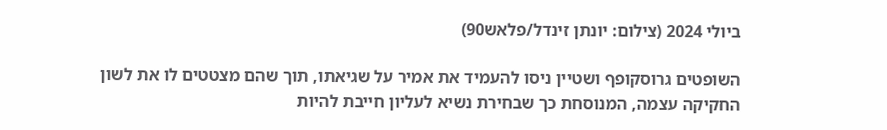ביולי 2024 (צילום: יונתן זינדל/פלאש90)

השופטים גרוסקופף ושטיין ניסו להעמיד את אמיר על שגיאתו, תוך שהם מצטטים לו את לשון החקיקה עצמה, המנוסחת כך שבחירת נשיא לעליון חייבת להיות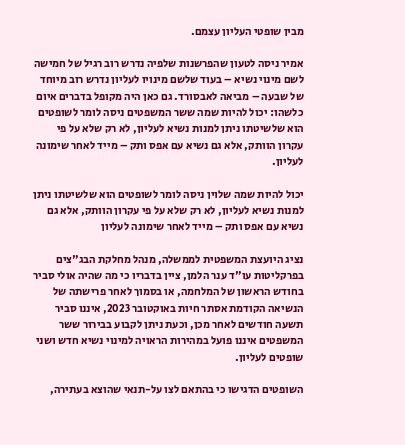מבין שופטי העליון עצמם.

אמיר ניסה לטעון שהפרשנות שלפיה נדרש רוב רגיל של חמישה לשם מינוי נשיא – בעוד שלשם מינויו לעליון נדרש רוב מיוחד של שבעה – מביאה לאבסורד. גם כאן היה מקופל בדברים איום כלשהו: יכול להיות שמה ששר המשפטים ניסה לומר לשופטים הוא שלשיטתו ניתן למנות נשיא לעליון, לא רק שלא על פי עקרון הוותק, אלא גם נשיא עם אפס ותק – מייד לאחר שימונה לעליון.

יכול להיות שמה שלוין ניסה לומר לשופטים הוא שלשיטתו ניתן למנות נשיא לעליון, לא רק שלא על פי עקרון הוותק, אלא גם נשיא עם אפס ותק – מייד לאחר שימונה לעליון

נציג היועצת המשפטית לממשלה, מנהל מחלקת הבג"צים בפרקליטות עו"ד ענר הלמן, ציין בדבריו כי מה שהיה אולי סביר בחודש הראשון של המלחמה, או בסמוך לאחר פרישתה של הנשיאה הקודמת אסתר חיות באוקטובר 2023, איננו סביר תשעה חודשים לאחר מכן, וכעת ניתן לקבוע בבירור ששר המשפטים איננו פועל במהירות הראויה למינוי נשיא חדש ושני שופטים לעליון.

השופטים הדגישו כי בהתאם לצו על-תנאי שהוצא בעתירה,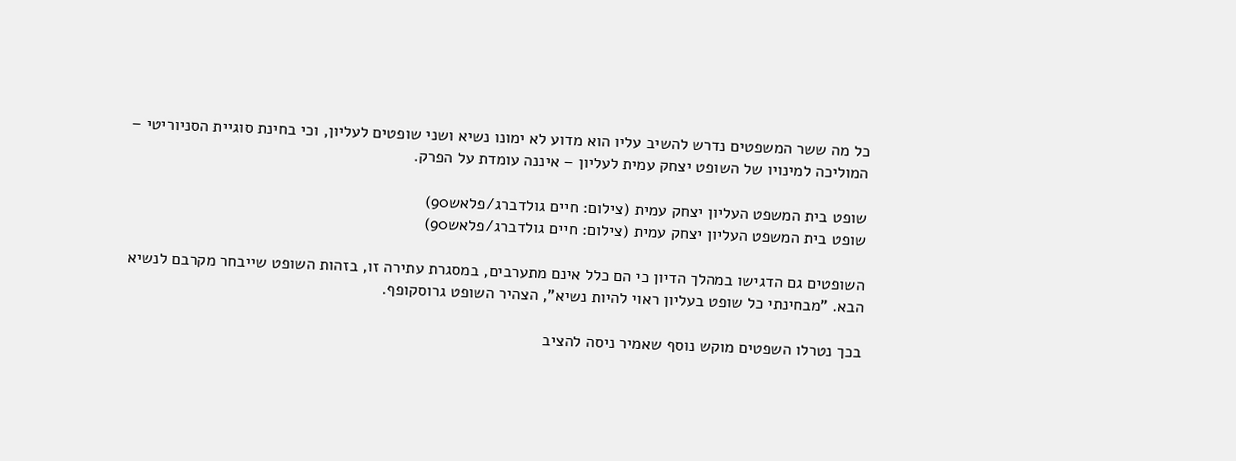כל מה ששר המשפטים נדרש להשיב עליו הוא מדוע לא ימונו נשיא ושני שופטים לעליון, וכי בחינת סוגיית הסניוריטי – המוליכה למינויו של השופט יצחק עמית לעליון – איננה עומדת על הפרק.

שופט בית המשפט העליון יצחק עמית (צילום: חיים גולדברג/פלאש90)
שופט בית המשפט העליון יצחק עמית (צילום: חיים גולדברג/פלאש90)

השופטים גם הדגישו במהלך הדיון כי הם כלל אינם מתערבים, במסגרת עתירה זו, בזהות השופט שייבחר מקרבם לנשיא הבא. "מבחינתי כל שופט בעליון ראוי להיות נשיא", הצהיר השופט גרוסקופף.

בכך נטרלו השפטים מוקש נוסף שאמיר ניסה להציב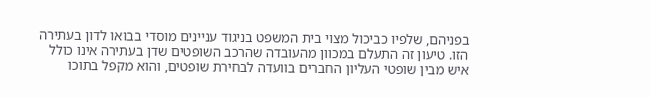בפניהם, שלפיו כביכול מצוי בית המשפט בניגוד עניינים מוסדי בבואו לדון בעתירה הזו. טיעון זה התעלם במכוון מהעובדה שהרכב השופטים שדן בעתירה אינו כולל איש מבין שופטי העליון החברים בוועדה לבחירת שופטים, והוא מקפל בתוכו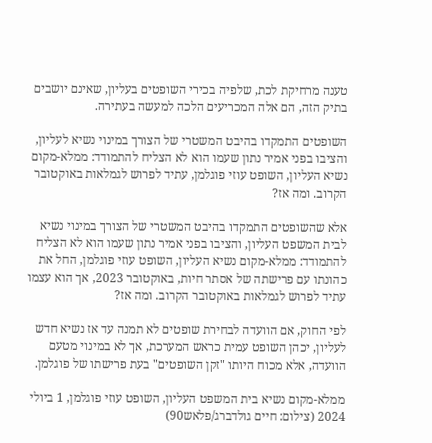טענה מרחיקת לכת, שלפיה בכירי השופטים בעליון, שאינם יושבים בתיק הזה, הם אלה המכריעים הלכה למעשה בעתירה.

השופטים התמקדו בהיבט המשטרי של הצורך במינוי נשיא לעליון, והציבו בפני אמיר נתון שעמו הוא לא הצליח להתמודד: ממלא-מקום נשיא העליון, השופט עוזי פוגלמן, עתיד לפרוש לגמלאות באוקטובר הקרוב. ומה אז?

אלא שהשופטים התמקדו בהיבט המשטרי של הצורך במינוי נשיא לבית המשפט העליון, והציבו בפני אמיר נתון שעמו הוא לא הצליח להתמודד: ממלא-מקום נשיא העליון, השופט עוזי פוגלמן, החל את כהונתו עם פרישתה של אסתר חיות, באוקטובר 2023, אך הוא עצמו עתיד לפרוש לגמלאות באוקטובר הקרוב. ומה אז?

לפי החוק, אם הוועדה לבחירת שופטים לא תמנה עד אז נשיא חדש לעליון, יכהן השופט עמית כראש המערכת, אך לא במינוי מטעם הוועדה, אלא מכוח היותו "זקן השופטים" בעת פרישתו של פוגלמן.

ממלא-מקום נשיא בית המשפט העליון, השופט עוזי פוגלמן, 1 ביולי 2024 (צילום: חיים גולדברג/פלאש90)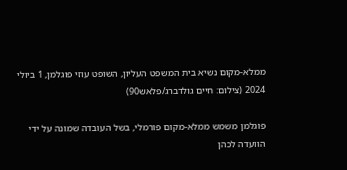ממלא-מקום נשיא בית המשפט העליון, השופט עוזי פוגלמן, 1 ביולי 2024 (צילום: חיים גולדברג/פלאש90)

פוגלמן משמש ממלא-מקום פורמלי, בשל העובדה שמונה על ידי הוועדה לכהן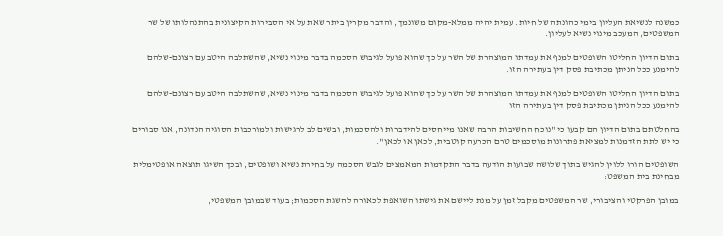כמשנה לנשיאת העליון בימי כהונתה של חיות. עמית יהיה ממלא-מקום משונמך, והדבר מקרין ביתר שאת על אי הסבירות הקיצונית בהתנהלותו של שר המשפטים, המעכב מינוי נשיא לעליון.

בתום הדיון החליטו השופטים למנף את עמדתו המוצהרת של השר על כך שהוא פועל לגיבוש הסכמה בדבר מינוי נשיא, שהשתלבה היטב עם רצונם-שלהם להימנע ככל הניתן מכתיבת פסק דין בעתירה הזו.

בתום הדיון החליטו השופטים למנף את עמדתו המוצהרת של השר על כך שהוא פועל לגיבוש הסכמה בדבר מינוי נשיא, שהשתלבה היטב עם רצונם-שלהם להימנע ככל הניתן מכתיבת פסק דין בעתירה הזו

בהחלטתם בתום הדיון הם קבעו כי "נוכח החשיבות הרבה שאנו מייחסים להידברות ולהסכמות, ובשים לב לרגישות ולמורכבות הסוגיה הנדונה, אנו סבורים כי יש לתת הזדמנות למציאת פתרונות מוסכמים טרם הכרעה קוטבית, לכאן או לכאן".

השופטים הורו ללוין להגיש בתוך שלושה שבועות הודעה בדבר התקדמות המאמצים לגבש הסכמה על בחירת נשיא ושופטים, ובכך השיגו תוצאה אופטימלית מבחינת בית המשפט:

במובן הפרקטי והציבורי, שר המשפטים מקבל זמן על מנת ליישם את גישתו השואפת לכאורה להשגת הסכמות; בעוד שבמובן המשפטי,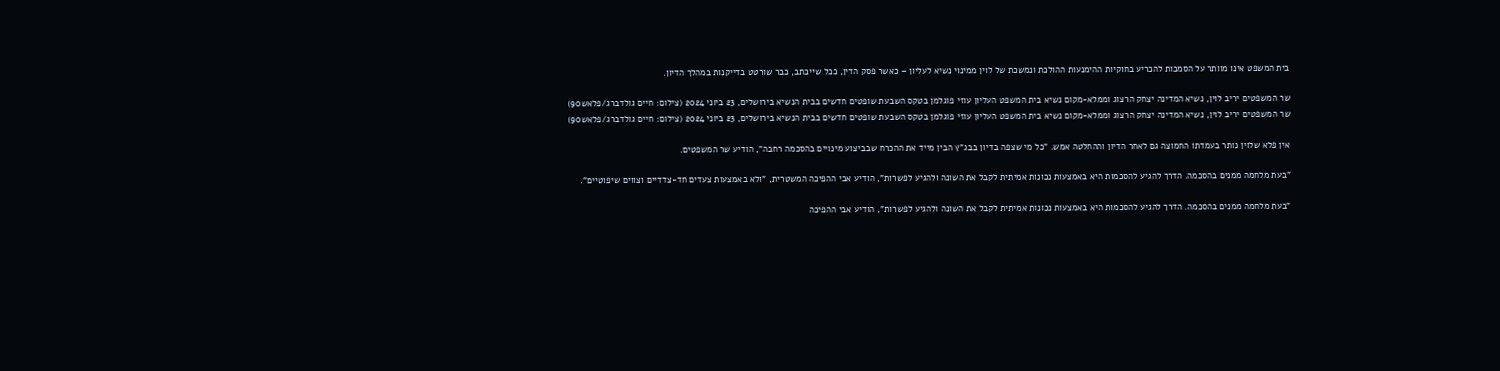בית המשפט אינו מוותר על הסמכות להכריע בחוקיות ההימנעות ההולכת ונמשכת של לוין ממינוי נשיא לעליון – כאשר פסק הדין, ככל שייכתב, כבר שורטט בדייקנות במהלך הדיון.

שר המשפטים יריב לוין, נשיא המדינה יצחק הרצוג וממלא-מקום נשיא בית המשפט העליון עוזי פוגלמן בטקס השבעת שופטים חדשים בבית הנשיא בירושלים, 23 ביוני 2024 (צילום: חיים גולדברג/פלאש90)
שר המשפטים יריב לוין, נשיא המדינה יצחק הרצוג וממלא-מקום נשיא בית המשפט העליון עוזי פוגלמן בטקס השבעת שופטים חדשים בבית הנשיא בירושלים, 23 ביוני 2024 (צילום: חיים גולדברג/פלאש90)

אין פלא שלוין נותר בעמדתו החמוצה גם לאחר הדיון וההחלטה אמש. "כל מי שצפה בדיון בבג"ץ הבין מייד את ההכרח שבביצוע מינויים בהסכמה רחבה", הודיע שר המשפטים.

"בעת מלחמה ממנים בהסכמה. הדרך להגיע להסכמות היא באמצעות נכונות אמיתית לקבל את השונה ולהגיע לפשרות", הודיע אבי ההפיכה המשטרית, "ולא באמצעות צעדים חד-צדדיים וצווים שיפוטיים".

"בעת מלחמה ממנים בהסכמה. הדרך להגיע להסכמות היא באמצעות נכונות אמיתית לקבל את השונה ולהגיע לפשרות", הודיע אבי ההפיכה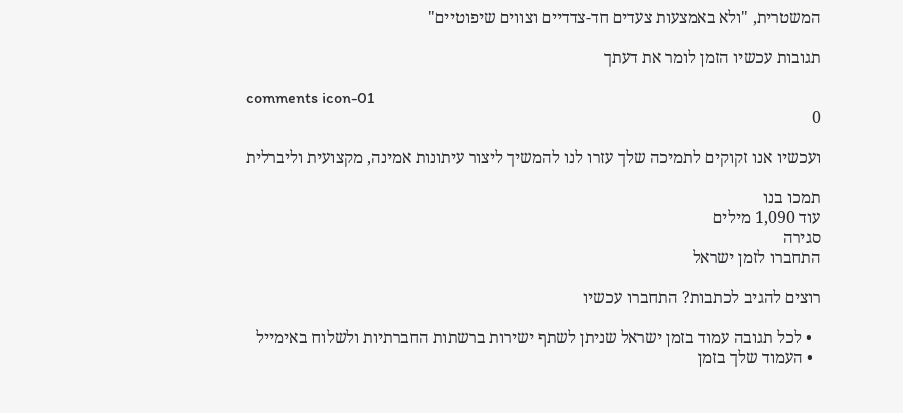המשטרית, "ולא באמצעות צעדים חד-צדדיים וצווים שיפוטיים"

תגובות עכשיו הזמן לומר את דעתך

comments icon-01
0

ועכשיו אנו זקוקים לתמיכה שלך עזרו לנו להמשיך ליצור עיתונות אמינה, מקצועית וליברלית

תמכו בנו
עוד 1,090 מילים
סגירה
התחברו לזמן ישראל

רוצים להגיב לכתבות? התחברו עכשיו

  • לכל תגובה עמוד בזמן ישראל שניתן לשתף ישירות ברשתות החברתיות ולשלוח באימייל
  • העמוד שלך בזמן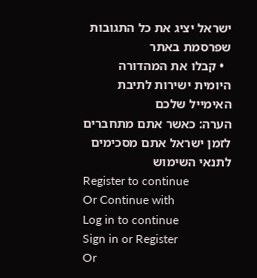ישראל יציג את כל התגובות שפרסמת באתר
  • קבלו את המהדורה היומית ישירות לתיבת האימייל שלכם
הערה: כאשר אתם מתחברים לזמן ישראל אתם מסכימים לתנאי השימוש
Register to continue
Or Continue with
Log in to continue
Sign in or Register
Or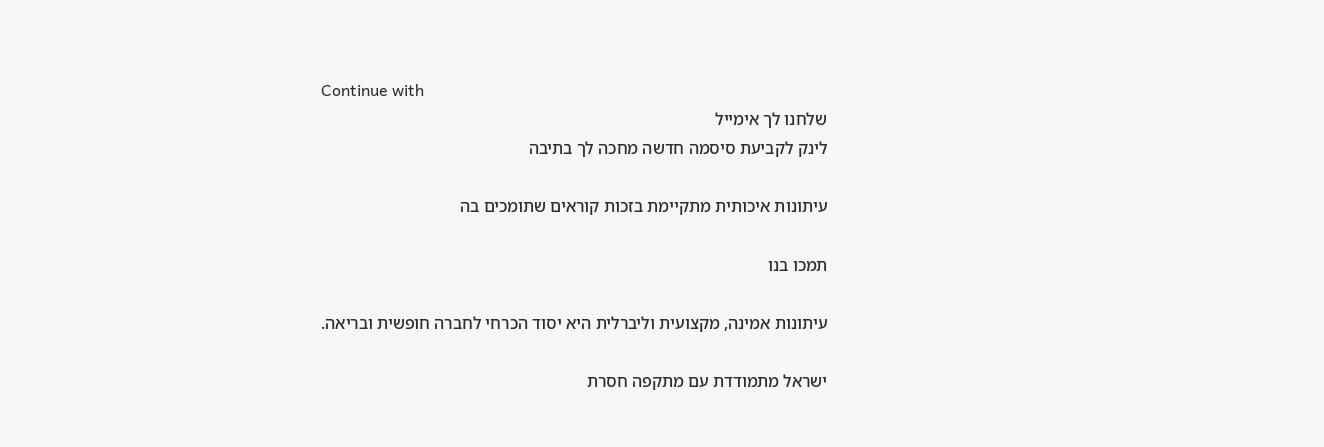Continue with
שלחנו לך אימייל
לינק לקביעת סיסמה חדשה מחכה לך בתיבה

עיתונות איכותית מתקיימת בזכות קוראים שתומכים בה

תמכו בנו

עיתונות אמינה, מקצועית וליברלית היא יסוד הכרחי לחברה חופשית ובריאה.

ישראל מתמודדת עם מתקפה חסרת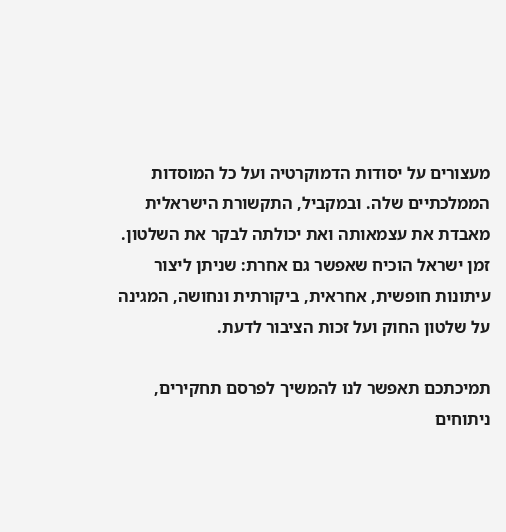מעצורים על יסודות הדמוקרטיה ועל כל המוסדות הממלכתיים שלה. ובמקביל, התקשורת הישראלית מאבדת את עצמאותה ואת יכולתה לבקר את השלטון. זמן ישראל הוכיח שאפשר גם אחרת: שניתן ליצור עיתונות חופשית, אחראית, ביקורתית ונחושה, המגינה על שלטון החוק ועל זכות הציבור לדעת.

תמיכתכם תאפשר לנו להמשיך לפרסם תחקירים, ניתוחים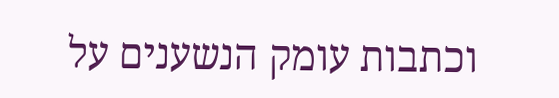וכתבות עומק הנשענים על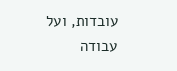עובדות, ועל עבודה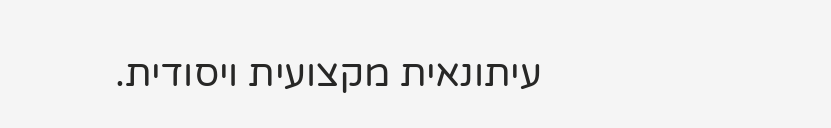עיתונאית מקצועית ויסודית.